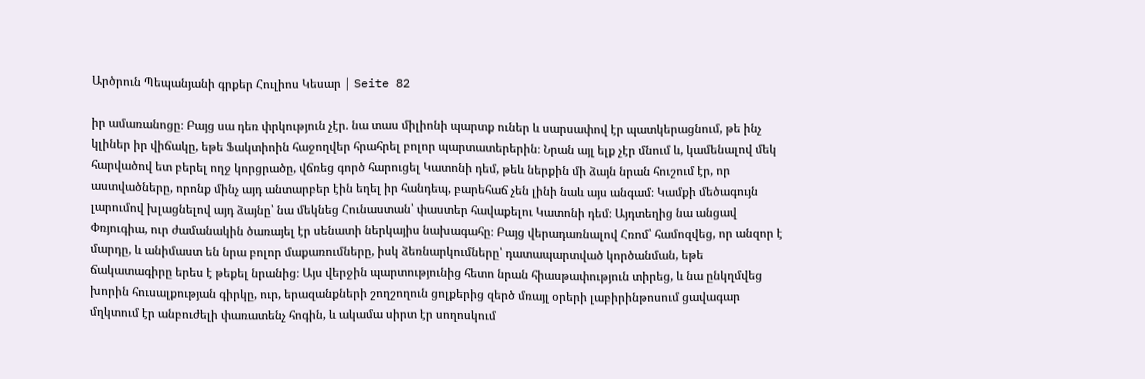Արծրուն Պեպանյանի գրքեր Հուլիոս Կեսար | Seite 82

իր ամառանոցը։ Բայց սա դեռ փրկություն չէր. նա տաս միլիոնի պարտք ուներ և սարսափով էր պատկերացնում, թե ինչ կլիներ իր վիճակը, եթե Ֆակտիոին հաջողվեր հրահրել բոլոր պարտատերերին։ Նրան այլ ելք չէր մնում և, կամենալով մեկ հարվածով ետ բերել ողջ կորցրածը, վճռեց գործ հարուցել Կատոնի դեմ, թեև ներքին մի ձայն նրան հուշում էր, որ աստվածները, որոնք մինչ այդ անտարբեր էին եղել իր հանդեպ, բարեհաճ չեն լինի նաև այս անգամ։ Կամքի մեծագույն լարումով խլացնելով այդ ձայնը՝ նա մեկնեց Հունաստան՝ փաստեր հավաքելու Կատոնի դեմ։ Այդտեղից նա անցավ Փռյուգիա, ուր ժամանակին ծառայել էր սենատի ներկայիս նախագահը։ Բայց վերադառնալով Հռոմ՝ համոզվեց, որ անզոր է մարդը, և անիմաստ են նրա բոլոր մաքառումները, իսկ ձեռնարկումները՝ դատապարտված կործանման, եթե ճակատագիրը երես է թեքել նրանից։ Այս վերջին պարտությունից հետո նրան հիասթափություն տիրեց, և նա ընկղմվեց խորին հուսալքության գիրկը, ուր, երազանքների շողշողուն ցոլքերից զերծ մռայլ օրերի լաբիրինթոսում ցավագար մղկտում էր անբուժելի փառատենչ հոգին, և ակամա սիրտ էր սողոսկում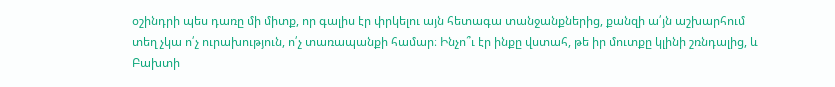օշինդրի պես դառը մի միտք, որ գալիս էր փրկելու այն հետագա տանջանքներից, քանզի ա՛յն աշխարհում տեղ չկա ո՛չ ուրախություն, ո՛չ տառապանքի համար։ Ինչո՞ւ էր ինքը վստահ, թե իր մուտքը կլինի շռնդալից, և Բախտի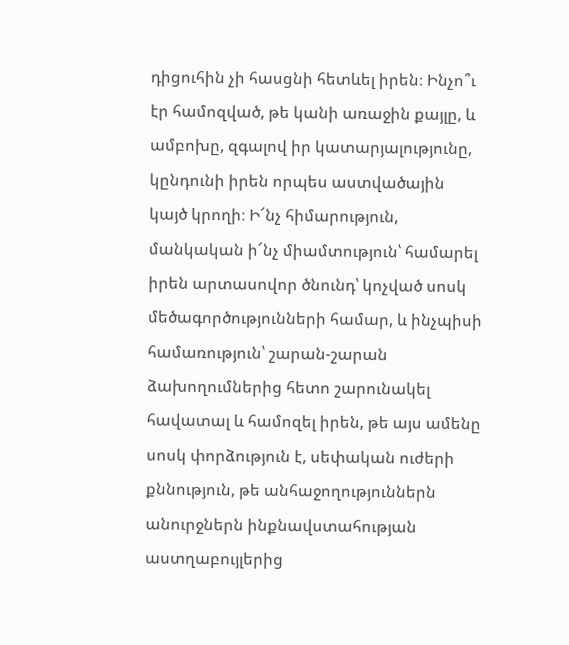դիցուհին չի հասցնի հետևել իրեն։ Ինչո՞ւ էր համոզված, թե կանի առաջին քայլը, և ամբոխը, զգալով իր կատարյալությունը, կընդունի իրեն որպես աստվածային կայծ կրողի։ Ի՜նչ հիմարություն, մանկական ի՜նչ միամտություն՝ համարել իրեն արտասովոր ծնունդ՝ կոչված սոսկ մեծագործությունների համար, և ինչպիսի համառություն՝ շարան-շարան ձախողումներից հետո շարունակել հավատալ և համոզել իրեն, թե այս ամենը սոսկ փորձություն է, սեփական ուժերի քննություն, թե անհաջողություններն անուրջներն ինքնավստահության աստղաբույլերից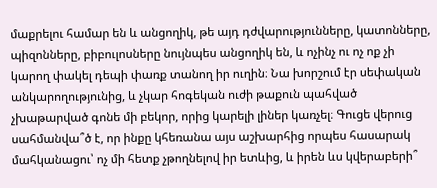մաքրելու համար են և անցողիկ, թե այդ դժվարությունները, կատոնները, պիզոնները, բիբուլոսները նույնպես անցողիկ են, և ոչինչ ու ոչ ոք չի կարող փակել դեպի փառք տանող իր ուղին։ Նա խորշում էր սեփական անկարողությունից, և չկար հոգեկան ուժի թաքուն պահված չխաթարված գոնե մի բեկոր, որից կարելի լիներ կառչել։ Գուցե վերուց սահմանվա՞ծ է, որ ինքը կհեռանա այս աշխարհից որպես հասարակ մահկանացու՝ ոչ մի հետք չթողնելով իր ետևից, և իրեն ևս կվերաբերի՞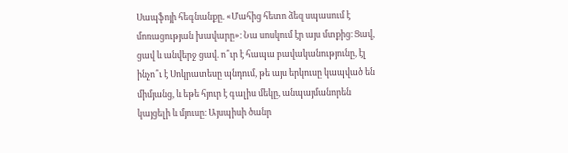Սապֆոյի հեգնանքը. «Մահից հետո ձեզ սպասում է մոռացության խավարը»։ Նա սոսկում էր այս մտքից։ Ցավ, ցավ և անվերջ ցավ. ո՞ւր է հապա բավականությունը, էլ ինչո՞ւ է Սոկրատեսը պնդում, թե այս երկուսը կապված են միմյանց, և եթե հյուր է գալիս մեկը, անպայմանորեն կայցելի և մյուսը։ Այսպիսի ծանր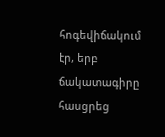հոգեվիճակում էր, երբ ճակատագիրը հասցրեց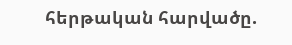հերթական հարվածը.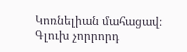Կոռնելիան մահացավ։ Գլուխ չորրորդ